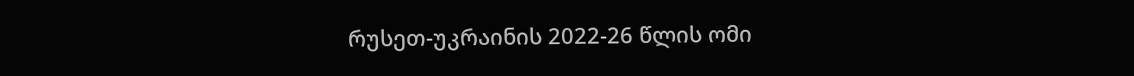რუსეთ-უკრაინის 2022-26 წლის ომი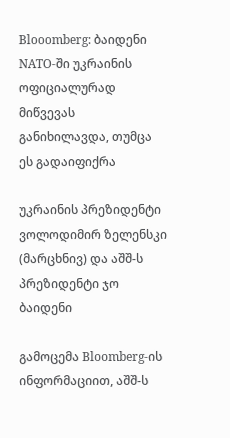Blooomberg: ბაიდენი NATO-ში უკრაინის ოფიციალურად მიწვევას განიხილავდა, თუმცა ეს გადაიფიქრა

უკრაინის პრეზიდენტი ვოლოდიმირ ზელენსკი (მარცხნივ) და აშშ-ს პრეზიდენტი ჯო ბაიდენი

გამოცემა Bloomberg-ის ინფორმაციით, აშშ-ს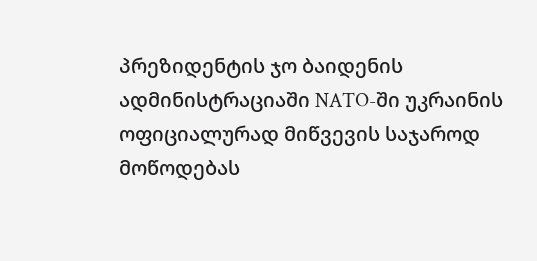პრეზიდენტის ჯო ბაიდენის ადმინისტრაციაში NATO-ში უკრაინის ოფიციალურად მიწვევის საჯაროდ მოწოდებას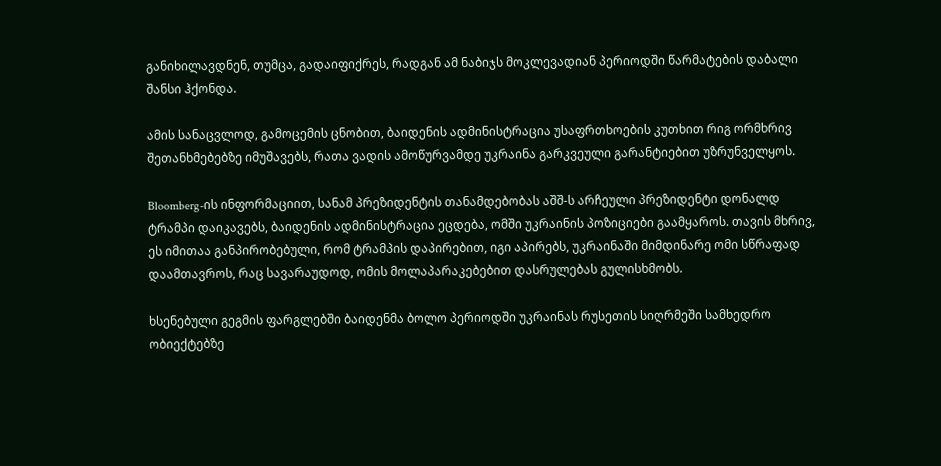განიხილავდნენ, თუმცა, გადაიფიქრეს, რადგან ამ ნაბიჯს მოკლევადიან პერიოდში წარმატების დაბალი შანსი ჰქონდა.

ამის სანაცვლოდ, გამოცემის ცნობით, ბაიდენის ადმინისტრაცია უსაფრთხოების კუთხით რიგ ორმხრივ შეთანხმებებზე იმუშავებს, რათა ვადის ამოწურვამდე უკრაინა გარკვეული გარანტიებით უზრუნველყოს.

Bloomberg-ის ინფორმაციით, სანამ პრეზიდენტის თანამდებობას აშშ-ს არჩეული პრეზიდენტი დონალდ ტრამპი დაიკავებს, ბაიდენის ადმინისტრაცია ეცდება, ომში უკრაინის პოზიციები გაამყაროს. თავის მხრივ, ეს იმითაა განპირობებული, რომ ტრამპის დაპირებით, იგი აპირებს, უკრაინაში მიმდინარე ომი სწრაფად დაამთავროს, რაც სავარაუდოდ, ომის მოლაპარაკებებით დასრულებას გულისხმობს.

ხსენებული გეგმის ფარგლებში ბაიდენმა ბოლო პერიოდში უკრაინას რუსეთის სიღრმეში სამხედრო ობიექტებზე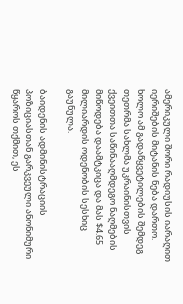ამერიკული შორი რადიუსის იარაღით იერიშების მიტანის ნება დართო. ხოლო ამ გადაწყვეტილების შემდეგ თეთრმა სახლმა უკრაინისთვის ქვეითთა საწინააღმდეგო ნაღმების მიწოდება დაამტკიცა და მას $4.65 მილიარდის ოდენობის სესხიც გაუნულა.

ბაიდენის ადმინისტრაციის პოზიციასთან გარკვეული ანონიმური წყაროს თქმით, ეს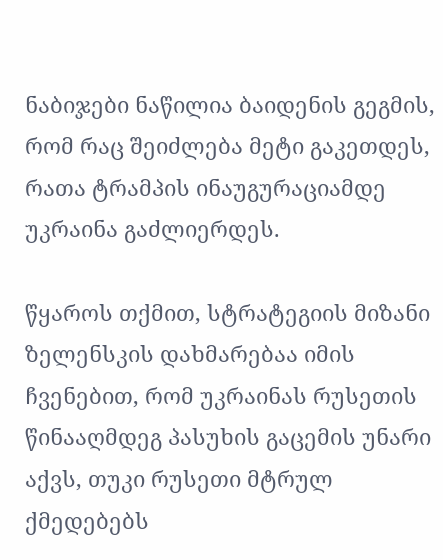ნაბიჯები ნაწილია ბაიდენის გეგმის, რომ რაც შეიძლება მეტი გაკეთდეს, რათა ტრამპის ინაუგურაციამდე უკრაინა გაძლიერდეს.

წყაროს თქმით, სტრატეგიის მიზანი ზელენსკის დახმარებაა იმის ჩვენებით, რომ უკრაინას რუსეთის წინააღმდეგ პასუხის გაცემის უნარი აქვს, თუკი რუსეთი მტრულ ქმედებებს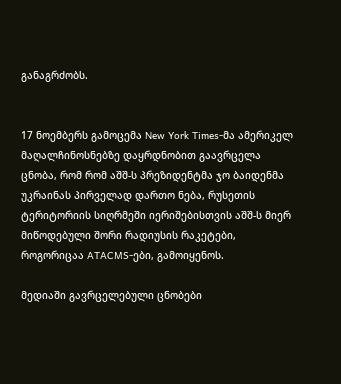განაგრძობს.


17 ნოემბერს გამოცემა New York Times-მა ამერიკელ მაღალჩინოსნებზე დაყრდნობით გაავრცელა ცნობა, რომ რომ აშშ-ს პრეზიდენტმა ჯო ბაიდენმა უკრაინას პირველად დართო ნება, რუსეთის ტერიტორიის სიღრმეში იერიშებისთვის აშშ-ს მიერ მიწოდებული შორი რადიუსის რაკეტები, როგორიცაა ATACMS-ები, გამოიყენოს.

მედიაში გავრცელებული ცნობები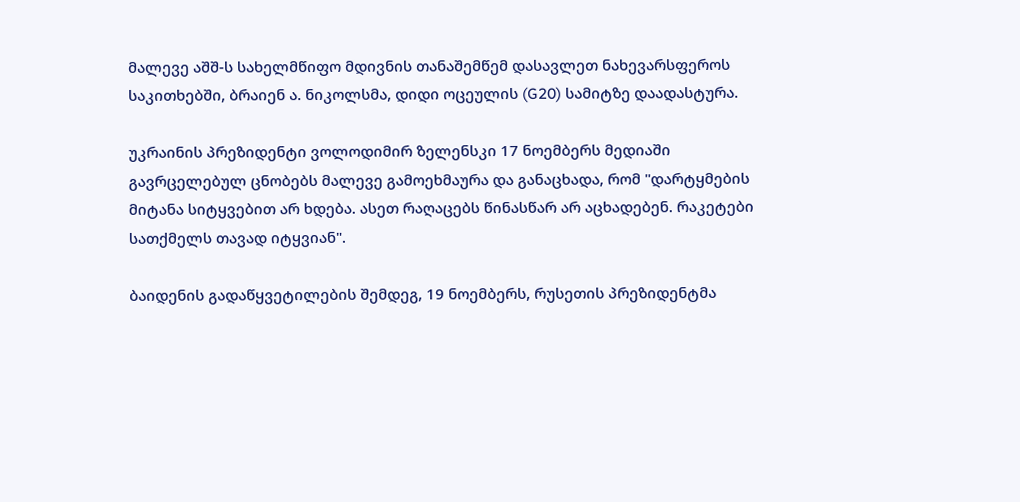მალევე აშშ-ს სახელმწიფო მდივნის თანაშემწემ დასავლეთ ნახევარსფეროს საკითხებში, ბრაიენ ა. ნიკოლსმა, დიდი ოცეულის (G20) სამიტზე დაადასტურა.

უკრაინის პრეზიდენტი ვოლოდიმირ ზელენსკი 17 ნოემბერს მედიაში გავრცელებულ ცნობებს მალევე გამოეხმაურა და განაცხადა, რომ "დარტყმების მიტანა სიტყვებით არ ხდება. ასეთ რაღაცებს წინასწარ არ აცხადებენ. რაკეტები სათქმელს თავად იტყვიან".

ბაიდენის გადაწყვეტილების შემდეგ, 19 ნოემბერს, რუსეთის პრეზიდენტმა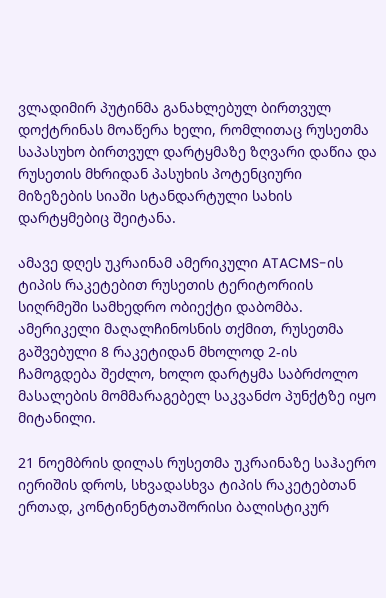ვლადიმირ პუტინმა განახლებულ ბირთვულ დოქტრინას მოაწერა ხელი, რომლითაც რუსეთმა საპასუხო ბირთვულ დარტყმაზე ზღვარი დაწია და რუსეთის მხრიდან პასუხის პოტენციური მიზეზების სიაში სტანდარტული სახის დარტყმებიც შეიტანა.

ამავე დღეს უკრაინამ ამერიკული ATACMS-ის ტიპის რაკეტებით რუსეთის ტერიტორიის სიღრმეში სამხედრო ობიექტი დაბომბა. ამერიკელი მაღალჩინოსნის თქმით, რუსეთმა გაშვებული 8 რაკეტიდან მხოლოდ 2-ის ჩამოგდება შეძლო, ხოლო დარტყმა საბრძოლო მასალების მომმარაგებელ საკვანძო პუნქტზე იყო მიტანილი.

21 ნოემბრის დილას რუსეთმა უკრაინაზე საჰაერო იერიშის დროს, სხვადასხვა ტიპის რაკეტებთან ერთად, კონტინენტთაშორისი ბალისტიკურ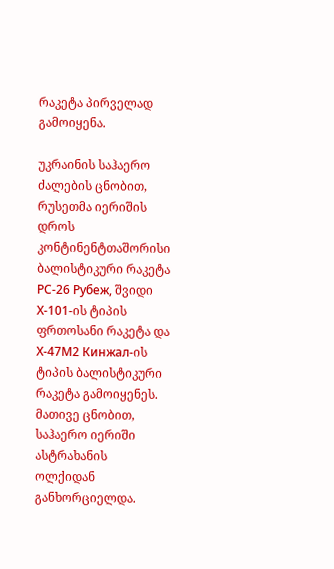რაკეტა პირველად გამოიყენა.

უკრაინის საჰაერო ძალების ცნობით, რუსეთმა იერიშის დროს კონტინენტთაშორისი ბალისტიკური რაკეტა РС-26 Рубеж, შვიდი Х-101-ის ტიპის ფრთოსანი რაკეტა და Х-47М2 Кинжал-ის ტიპის ბალისტიკური რაკეტა გამოიყენეს. მათივე ცნობით, საჰაერო იერიში ასტრახანის ოლქიდან განხორციელდა.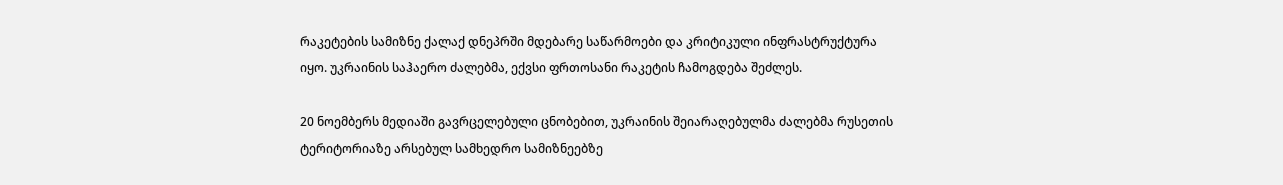რაკეტების სამიზნე ქალაქ დნეპრში მდებარე საწარმოები და კრიტიკული ინფრასტრუქტურა იყო. უკრაინის საჰაერო ძალებმა, ექვსი ფრთოსანი რაკეტის ჩამოგდება შეძლეს.

20 ნოემბერს მედიაში გავრცელებული ცნობებით, უკრაინის შეიარაღებულმა ძალებმა რუსეთის ტერიტორიაზე არსებულ სამხედრო სამიზნეებზე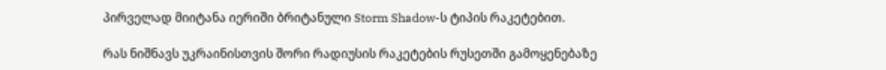პირველად მიიტანა იერიში ბრიტანული Storm Shadow-ს ტიპის რაკეტებით.

რას ნიშნავს უკრაინისთვის შორი რადიუსის რაკეტების რუსეთში გამოყენებაზე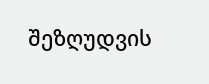შეზღუდვის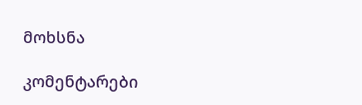მოხსნა

კომენტარები